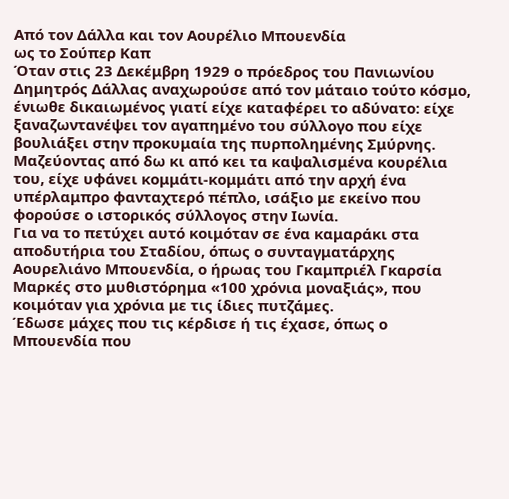Από τον Δάλλα και τον Αουρέλιο Μπουενδία
ως το Σούπερ Καπ
Όταν στις 23 Δεκέμβρη 1929 ο πρόεδρος του Πανιωνίου Δημητρός Δάλλας αναχωρούσε από τον μάταιο τούτο κόσμο, ένιωθε δικαιωμένος γιατί είχε καταφέρει το αδύνατο: είχε ξαναζωντανέψει τον αγαπημένο του σύλλογο που είχε βουλιάξει στην προκυμαία της πυρπολημένης Σμύρνης. Μαζεύοντας από δω κι από κει τα καψαλισμένα κουρέλια του, είχε υφάνει κομμάτι-κομμάτι από την αρχή ένα υπέρλαμπρο φανταχτερό πέπλο, ισάξιο με εκείνο που φορούσε ο ιστορικός σύλλογος στην Ιωνία.
Για να το πετύχει αυτό κοιμόταν σε ένα καμαράκι στα αποδυτήρια του Σταδίου, όπως ο συνταγματάρχης Αουρελιάνο Μπουενδία, ο ήρωας του Γκαμπριέλ Γκαρσία Μαρκές στο μυθιστόρημα «100 χρόνια μοναξιάς», που κοιμόταν για χρόνια με τις ίδιες πυτζάμες.
Έδωσε μάχες που τις κέρδισε ή τις έχασε, όπως ο Μπουενδία που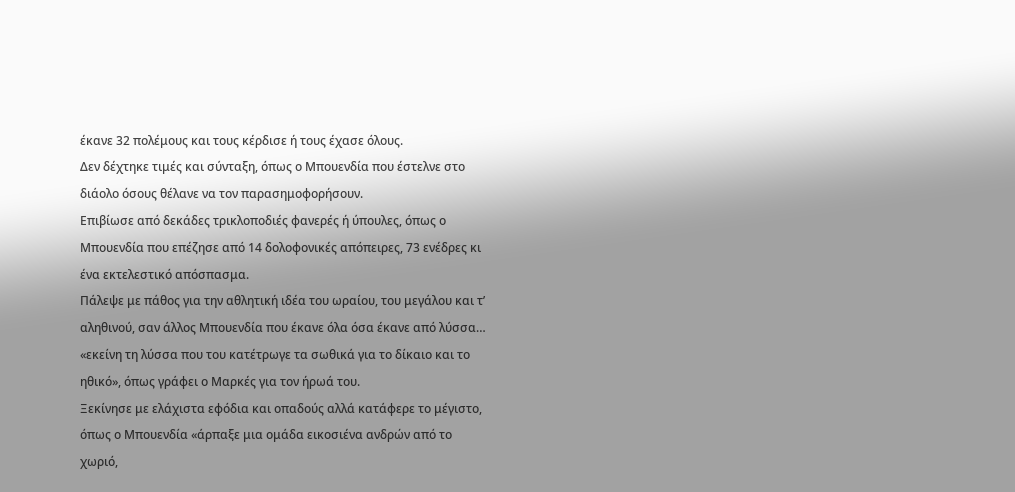έκανε 32 πολέμους και τους κέρδισε ή τους έχασε όλους.
Δεν δέχτηκε τιμές και σύνταξη, όπως ο Μπουενδία που έστελνε στο διάολο όσους θέλανε να τον παρασημοφορήσουν.
Επιβίωσε από δεκάδες τρικλοποδιές φανερές ή ύπουλες, όπως ο Μπουενδία που επέζησε από 14 δολοφονικές απόπειρες, 73 ενέδρες κι ένα εκτελεστικό απόσπασμα.
Πάλεψε με πάθος για την αθλητική ιδέα του ωραίου, του μεγάλου και τ’ αληθινού, σαν άλλος Μπουενδία που έκανε όλα όσα έκανε από λύσσα… «εκείνη τη λύσσα που του κατέτρωγε τα σωθικά για το δίκαιο και το ηθικό», όπως γράφει ο Μαρκές για τον ήρωά του.
Ξεκίνησε με ελάχιστα εφόδια και οπαδούς αλλά κατάφερε το μέγιστο, όπως ο Μπουενδία «άρπαξε μια ομάδα εικοσιένα ανδρών από το χωριό,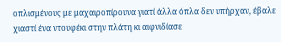οπλισμένους με μαχαιροπίρουνα γιατί άλλα όπλα δεν υπήρχαν, έβαλε χιαστί ένα ντουφέκι στην πλάτη κι αιφνιδίασε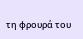τη φρουρά του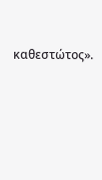καθεστώτος».